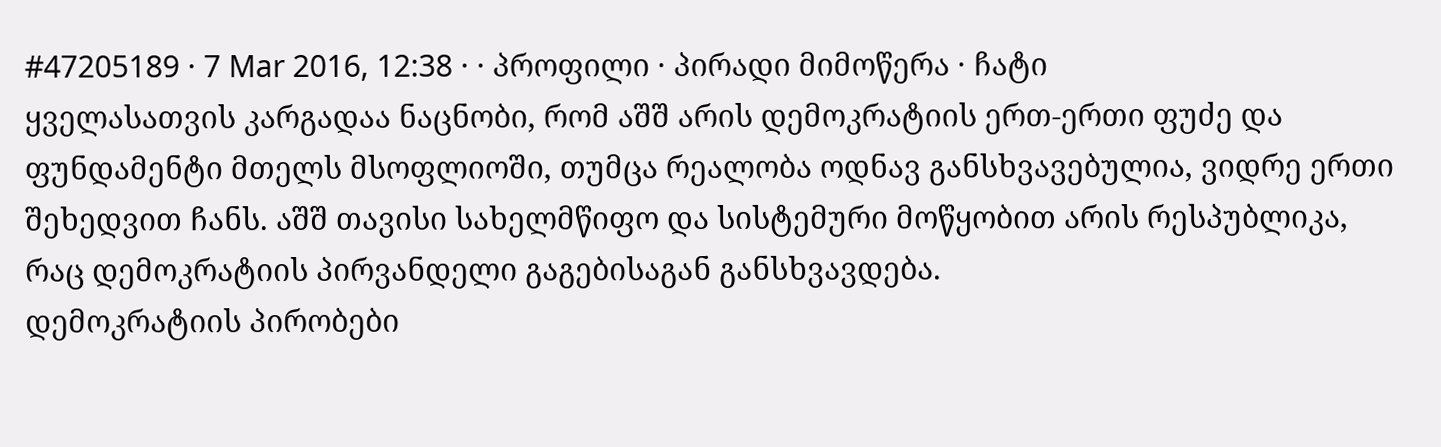#47205189 · 7 Mar 2016, 12:38 · · პროფილი · პირადი მიმოწერა · ჩატი
ყველასათვის კარგადაა ნაცნობი, რომ აშშ არის დემოკრატიის ერთ-ერთი ფუძე და ფუნდამენტი მთელს მსოფლიოში, თუმცა რეალობა ოდნავ განსხვავებულია, ვიდრე ერთი შეხედვით ჩანს. აშშ თავისი სახელმწიფო და სისტემური მოწყობით არის რესპუბლიკა, რაც დემოკრატიის პირვანდელი გაგებისაგან განსხვავდება.
დემოკრატიის პირობები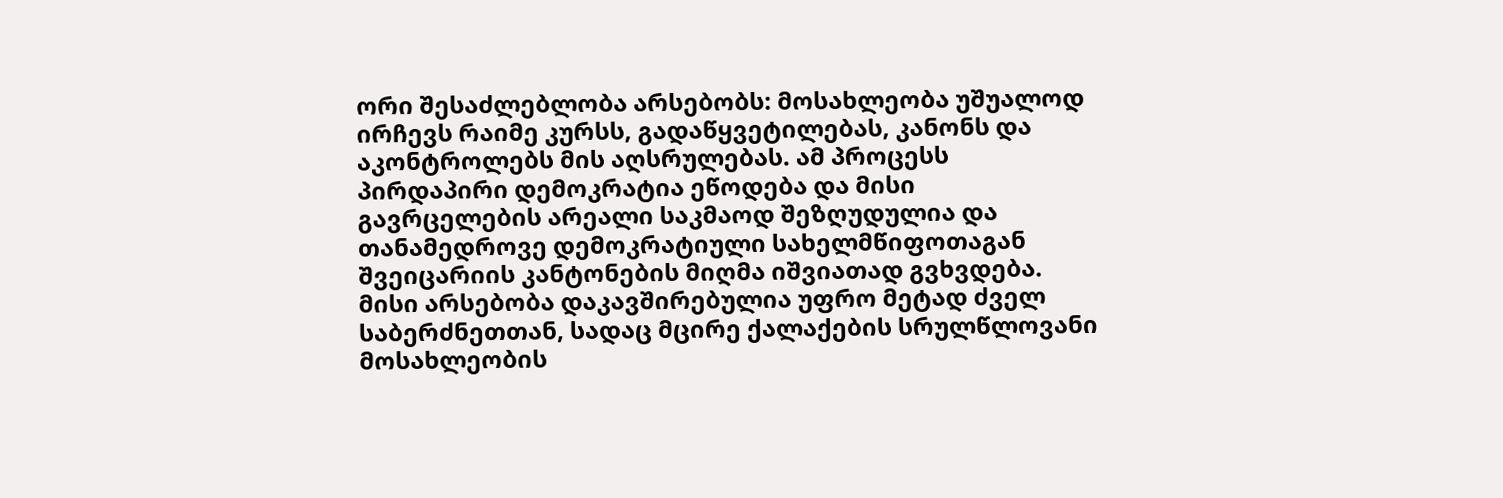ორი შესაძლებლობა არსებობს: მოსახლეობა უშუალოდ ირჩევს რაიმე კურსს, გადაწყვეტილებას, კანონს და აკონტროლებს მის აღსრულებას. ამ პროცესს პირდაპირი დემოკრატია ეწოდება და მისი გავრცელების არეალი საკმაოდ შეზღუდულია და თანამედროვე დემოკრატიული სახელმწიფოთაგან შვეიცარიის კანტონების მიღმა იშვიათად გვხვდება. მისი არსებობა დაკავშირებულია უფრო მეტად ძველ საბერძნეთთან, სადაც მცირე ქალაქების სრულწლოვანი მოსახლეობის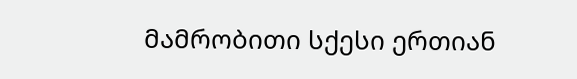მამრობითი სქესი ერთიან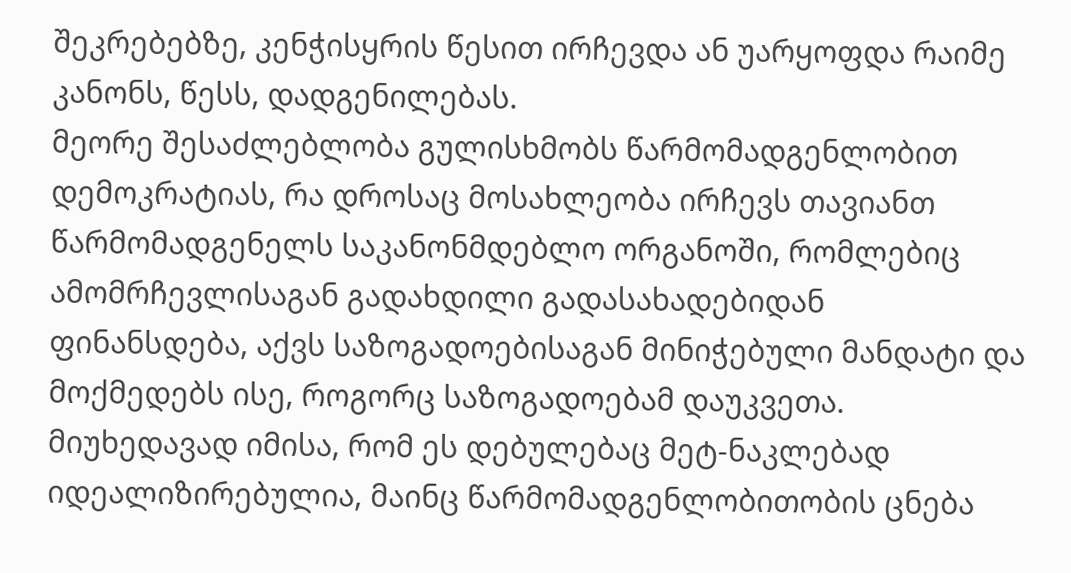შეკრებებზე, კენჭისყრის წესით ირჩევდა ან უარყოფდა რაიმე კანონს, წესს, დადგენილებას.
მეორე შესაძლებლობა გულისხმობს წარმომადგენლობით დემოკრატიას, რა დროსაც მოსახლეობა ირჩევს თავიანთ წარმომადგენელს საკანონმდებლო ორგანოში, რომლებიც ამომრჩევლისაგან გადახდილი გადასახადებიდან ფინანსდება, აქვს საზოგადოებისაგან მინიჭებული მანდატი და მოქმედებს ისე, როგორც საზოგადოებამ დაუკვეთა. მიუხედავად იმისა, რომ ეს დებულებაც მეტ-ნაკლებად იდეალიზირებულია, მაინც წარმომადგენლობითობის ცნება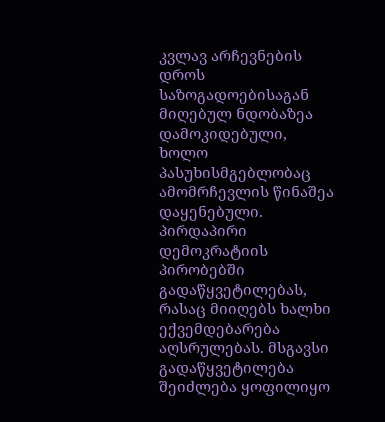კვლავ არჩევნების დროს საზოგადოებისაგან მიღებულ ნდობაზეა დამოკიდებული, ხოლო პასუხისმგებლობაც ამომრჩევლის წინაშეა დაყენებული.
პირდაპირი დემოკრატიის პირობებში გადაწყვეტილებას, რასაც მიიღებს ხალხი ექვემდებარება აღსრულებას. მსგავსი გადაწყვეტილება შეიძლება ყოფილიყო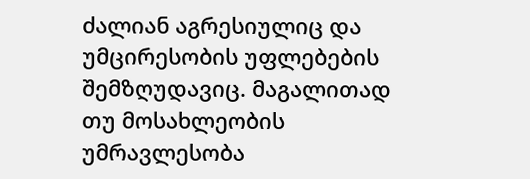ძალიან აგრესიულიც და უმცირესობის უფლებების შემზღუდავიც. მაგალითად თუ მოსახლეობის უმრავლესობა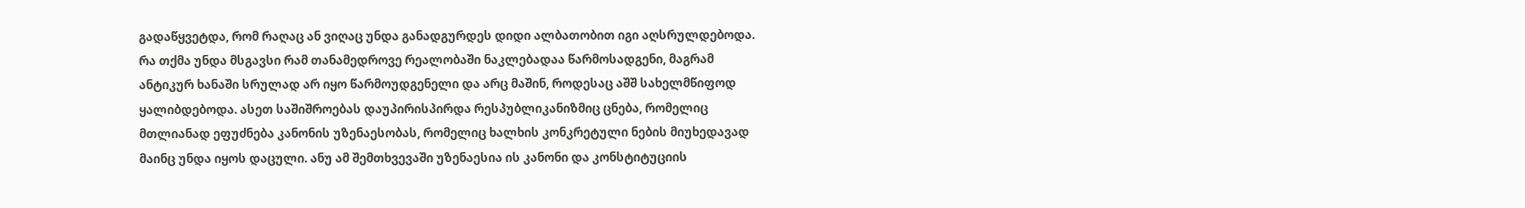გადაწყვეტდა, რომ რაღაც ან ვიღაც უნდა განადგურდეს დიდი ალბათობით იგი აღსრულდებოდა. რა თქმა უნდა მსგავსი რამ თანამედროვე რეალობაში ნაკლებადაა წარმოსადგენი, მაგრამ ანტიკურ ხანაში სრულად არ იყო წარმოუდგენელი და არც მაშინ, როდესაც აშშ სახელმწიფოდ ყალიბდებოდა. ასეთ საშიშროებას დაუპირისპირდა რესპუბლიკანიზმიც ცნება, რომელიც მთლიანად ეფუძნება კანონის უზენაესობას, რომელიც ხალხის კონკრეტული ნების მიუხედავად მაინც უნდა იყოს დაცული. ანუ ამ შემთხვევაში უზენაესია ის კანონი და კონსტიტუციის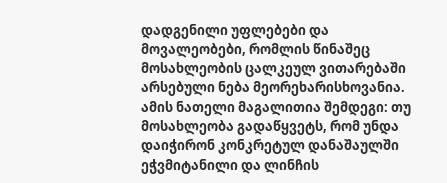დადგენილი უფლებები და მოვალეობები, რომლის წინაშეც მოსახლეობის ცალკეულ ვითარებაში არსებული ნება მეორეხარისხოვანია. ამის ნათელი მაგალითია შემდეგი: თუ მოსახლეობა გადაწყვეტს, რომ უნდა დაიჭირონ კონკრეტულ დანაშაულში ეჭვმიტანილი და ლინჩის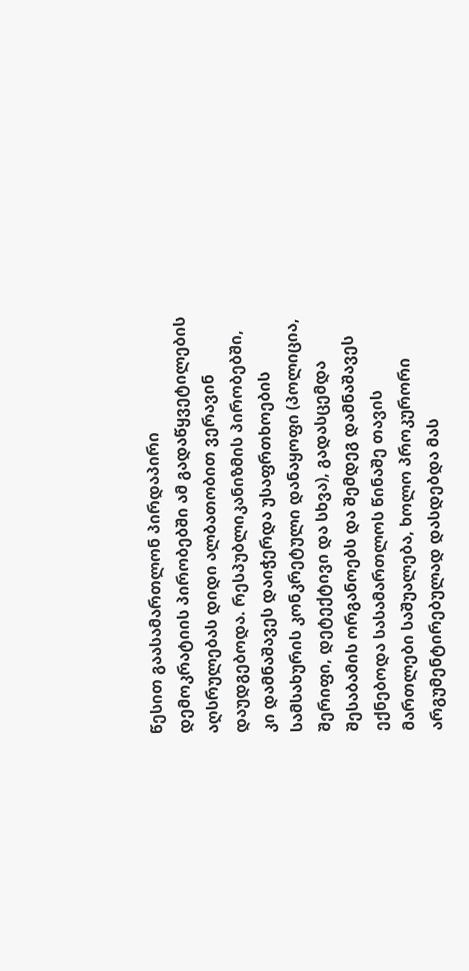წესით გაასამართლონ პირდაპირი დემოკრატიის პირობებში ამ გადაწყვეტილების აღსრულებას დიდი ალბათობით ვერავინ დაუდგებოდა. რესპუბლიკანიზმის პირობებში, კი დამნაშავეს დაიჭერდა უსაფრთხოების სამსახურის კონკრეტული დანაყოფი (პოლიცია, შერიფი, დეტექტივი და სხვა), გადასცემდა შესაბამის ორგანოებს და შემდეგ დამნაშავეს ექნებოდა სასამართლოს წინაშე თავის მართლები საშუალება, ხოლო პროკურორი არგუმენტირებულად დასდებდა მას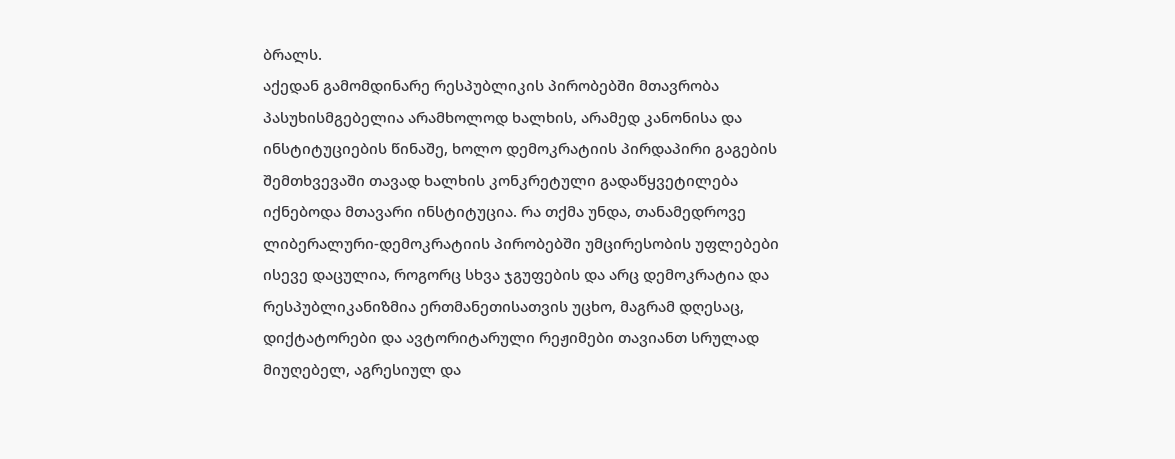ბრალს.
აქედან გამომდინარე რესპუბლიკის პირობებში მთავრობა პასუხისმგებელია არამხოლოდ ხალხის, არამედ კანონისა და ინსტიტუციების წინაშე, ხოლო დემოკრატიის პირდაპირი გაგების შემთხვევაში თავად ხალხის კონკრეტული გადაწყვეტილება იქნებოდა მთავარი ინსტიტუცია. რა თქმა უნდა, თანამედროვე ლიბერალური-დემოკრატიის პირობებში უმცირესობის უფლებები ისევე დაცულია, როგორც სხვა ჯგუფების და არც დემოკრატია და რესპუბლიკანიზმია ერთმანეთისათვის უცხო, მაგრამ დღესაც, დიქტატორები და ავტორიტარული რეჟიმები თავიანთ სრულად მიუღებელ, აგრესიულ და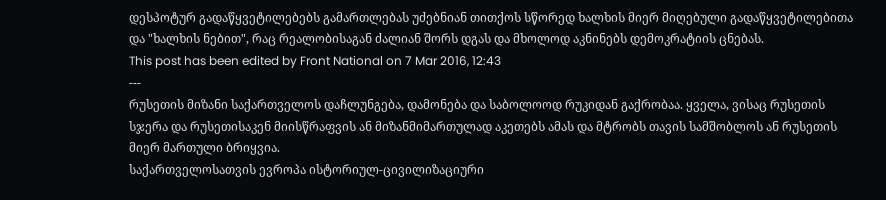დესპოტურ გადაწყვეტილებებს გამართლებას უძებნიან თითქოს სწორედ ხალხის მიერ მიღებული გადაწყვეტილებითა და "ხალხის ნებით", რაც რეალობისაგან ძალიან შორს დგას და მხოლოდ აკნინებს დემოკრატიის ცნებას.
This post has been edited by Front National on 7 Mar 2016, 12:43
---
რუსეთის მიზანი საქართველოს დაჩლუნგება, დამონება და საბოლოოდ რუკიდან გაქრობაა. ყველა, ვისაც რუსეთის სჯერა და რუსეთისაკენ მიისწრაფვის ან მიზანმიმართულად აკეთებს ამას და მტრობს თავის სამშობლოს ან რუსეთის მიერ მართული ბრიყვია.
საქართველოსათვის ევროპა ისტორიულ-ცივილიზაციური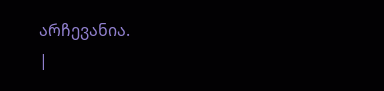არჩევანია.
|